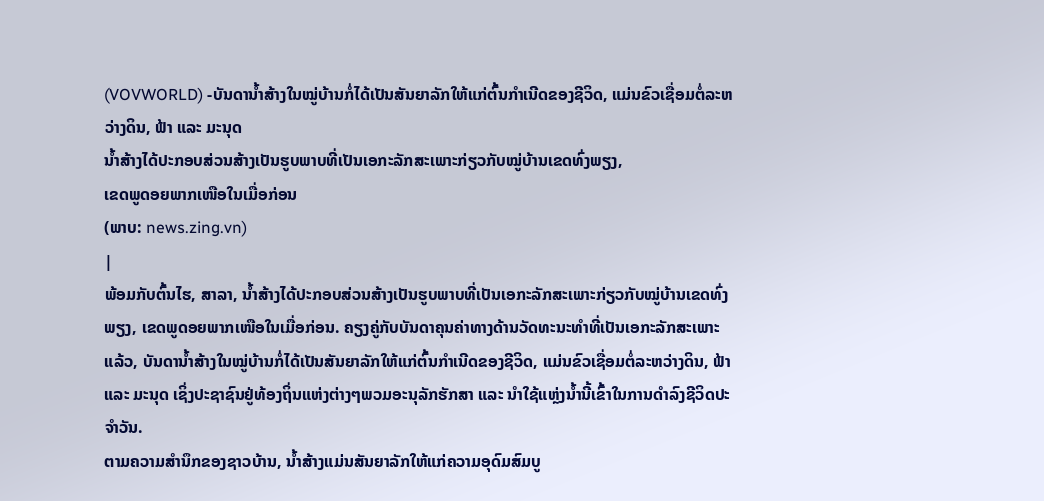(VOVWORLD) -ບັນດານ້ຳສ້າງໃນໝູ່ບ້ານກໍ່ໄດ້ເປັນສັນຍາລັກໃຫ້ແກ່ຕົ້ນກຳເນີດຂອງຊີວິດ, ແມ່ນຂົວເຊື່ອມຕໍ່ລະຫວ່າງດິນ, ຟ້າ ແລະ ມະນຸດ
ນ້ຳສ້າງໄດ້ປະກອບສ່ວນສ້າງເປັນຮູບພາບທີ່ເປັນເອກະລັກສະເພາະກ່ຽວກັບໝູ່ບ້ານເຂດທົ່ງພຽງ,
ເຂດພູດອຍພາກເໜືອໃນເມື່ອກ່ອນ
(ພາບ: news.zing.vn)
|
ພ້ອມກັບຕົ້ນໄຮ, ສາລາ, ນ້ຳສ້າງໄດ້ປະກອບສ່ວນສ້າງເປັນຮູບພາບທີ່ເປັນເອກະລັກສະເພາະກ່ຽວກັບໝູ່ບ້ານເຂດທົ່ງພຽງ, ເຂດພູດອຍພາກເໜືອໃນເມື່ອກ່ອນ. ຄຽງຄູ່ກັບບັນດາຄຸນຄ່າທາງດ້ານວັດທະນະທຳທີ່ເປັນເອກະລັກສະເພາະແລ້ວ, ບັນດານ້ຳສ້າງໃນໝູ່ບ້ານກໍ່ໄດ້ເປັນສັນຍາລັກໃຫ້ແກ່ຕົ້ນກຳເນີດຂອງຊີວິດ, ແມ່ນຂົວເຊື່ອມຕໍ່ລະຫວ່າງດິນ, ຟ້າ ແລະ ມະນຸດ ເຊິ່ງປະຊາຊົນຢູ່ທ້ອງຖິ່ນແຫ່ງຕ່າງໆພວມອະນຸລັກຮັກສາ ແລະ ນຳໃຊ້ແຫຼ່ງນ້ຳນີ້ເຂົ້າໃນການດຳລົງຊີວິດປະຈຳວັນ.
ຕາມຄວາມສຳນຶກຂອງຊາວບ້ານ, ນ້ຳສ້າງແມ່ນສັນຍາລັກໃຫ້ແກ່ຄວາມອຸດົມສົມບູ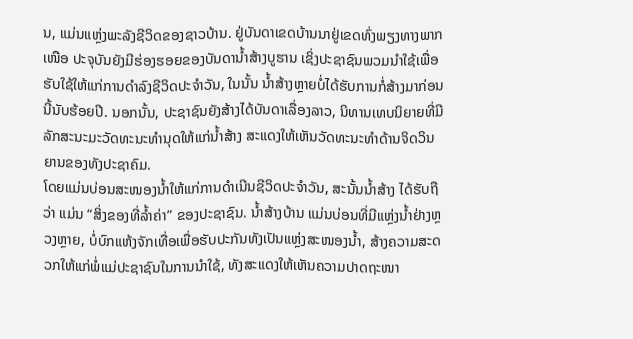ນ, ແມ່ນແຫຼ່ງພະລັງຊີວິດຂອງຊາວບ້ານ. ຢູ່ບັນດາເຂດບ້ານນາຢູ່ເຂດທົ່ງພຽງທາງພາກເໜືອ ປະຈຸບັນຍັງມີຮ່ອງຮອຍຂອງບັນດານ້ຳສ້າງບູຮານ ເຊິ່ງປະຊາຊົນພວມນຳໃຊ້ເພື່ອຮັບໃຊ້ໃຫ້ແກ່ການດຳລົງຊີວິດປະຈຳວັນ, ໃນນັ້ນ ນ້ຳສ້າງຫຼາຍບໍ່ໄດ້ຮັບການກໍ່ສ້າງມາກ່ອນນີ້ນັບຮ້ອຍປີ. ນອກນັ້ນ, ປະຊາຊົນຍັງສ້າງໄດ້ບັນດາເລື່ອງລາວ, ນິທານເທບນິຍາຍທີ່ມີລັກສະນະມະວັດທະນະທຳນຸດໃຫ້ແກ່ນ້ຳສ້າງ ສະແດງໃຫ້ເຫັນວັດທະນະທຳດ້ານຈິດວິນຍານຂອງທັງປະຊາຄົມ.
ໂດຍແມ່ນບ່ອນສະໜອງນ້ຳໃຫ້ແກ່ການດຳເນີນຊີວິດປະຈຳວັນ, ສະນັ້ນນ້ຳສ້າງ ໄດ້ຮັບຖືວ່າ ແມ່ນ “ສິ່ງຂອງທີ່ລ້ຳຄ່າ” ຂອງປະຊາຊົນ. ນ້ຳສ້າງບ້ານ ແມ່ນບ່ອນທີ່ມີແຫຼ່ງນ້ຳຢ່າງຫຼວງຫຼາຍ, ບໍ່ບົກແຫ້ງຈັກເທື່ອເພື່ອຮັບປະກັນທັງເປັນແຫ່ຼງສະໜອງນ້ຳ, ສ້າງຄວາມສະດວກໃຫ້ແກ່ພໍ່ແມ່ປະຊາຊົນໃນການນຳໃຊ້, ທັງສະແດງໃຫ້ເຫັນຄວາມປາດຖະໜາ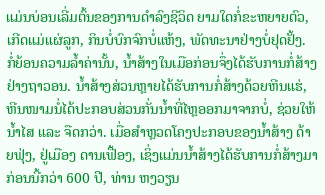ແມ່ນບ່ອນເລີ່ມຕົ້ນຂອງການດຳລົງຊີວິດ ຍາມໃດກໍ່ຂະຫຍາຍຕົວ, ເກີດແມ່ແຜ່ລູກ, ກິນບໍ່ບົກຈົກບໍ່ແຫ້ງ, ພັດທະນາຢ່າງບໍ່ຢຸດຢັ້ງ. ກໍ່ຍ້ອນຄວາມລ້ຳຄ່ານັ້ນ, ນ້ຳສ້າງໃນເມືອກ່ອນຈຶ່ງໄດ້ຮັບການກໍ່ສ້າງຢ່າງຖາວອນ. ນ້ຳສ້າງສ່ວນຫຼາຍໄດ້ຮັບການກໍ່ສ້າງດ້ວຍຫີນແຮ່, ຫີນໜາມນໍ່ໄດ້ປະກອບສ່ວນກັ່ນນ້ຳທີ່ໄຫຼອອກມາຈາກບໍ່, ຊ່ວຍໃຫ້ນ້ຳໄສ ແລະ ຈືດກວ່າ. ເມື່ອສຳຫຼວດໂຄງປະກອບຂອງນ້ຳສ້າງ ດ້າຍຟຸ່ງ, ຢູ່ເມືອງ ດານເຟື້ອງ, ເຊິ່ງແມ່ນນ້ຳສ້າງໄດ້ຮັບການກໍ່ສ້າງມາກ່ອນນີ້ກວ່າ 600 ປີ, ທ່ານ ຫງວຽນ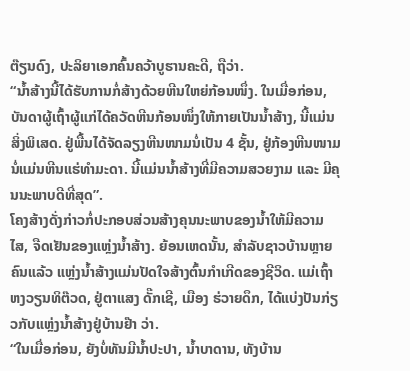ຕ໊ຽນດົງ, ປະລິຍາເອກຄົ້ນຄວ້າບູຮານຄະດີ, ຖືວ່າ.
“ນ້ຳສ້າງນີ້ໄດ້ຮັບການກໍ່ສ້າງດ້ວຍຫີນໃຫຍ່ກ້ອນໜຶ່ງ. ໃນເມື່ອກ່ອນ, ບັນດາຜູ້ເຖົ້າຜູ້ແກ່ໄດ້ຄວັດຫີນກ້ອນໜຶ່ງໃຫ້ກາຍເປັນນ້ຳສ້າງ, ນີ້ແມ່ນສິ່ງພິເສດ. ຢູ່ພື້ນໄດ້ຈັດລຽງຫີນໜາມນໍ່ເປັນ 4 ຊັ້ນ, ຢູ່ກ້ອງຫີນໜາມນໍ່ແມ່ນຫີນແຮ່ທຳມະດາ. ນີ້ແມ່ນນ້ຳສ້າງທີ່ມີຄວາມສວຍງາມ ແລະ ມີຄຸນນະພາບດີທີ່ສຸດ”.
ໂຄງສ້າງດັ່ງກ່າວກໍ່ປະກອບສ່ວນສ້າງຄຸນນະພາບຂອງນ້ຳໃຫ້ມີຄວາມໄສ, ຈືດເຢັນຂອງແຫຼ່ງນ້ຳສ້າງ. ຍ້ອນເຫດນັ້ນ, ສຳລັບຊາວບ້ານຫຼາຍຄົນແລ້ວ ແຫຼ່ງນ້ຳສ້າງແມ່ນປັດໃຈສ້າງຕົ້ນກຳເກີດຂອງຊີວິດ. ແມ່ເຖົ້າ ຫງວຽນທິຕ໊ວດ, ຢູ່ຕາແສງ ດັ໊ກເຊີ, ເມືອງ ຮ່ວາຍດຶກ, ໄດ້ແບ່ງປັນກ່ຽວກັບແຫຼ່ງນ້ຳສ້າງຢູ່ບ້ານຢ໊າ ວ່າ.
“ໃນເມື່ອກ່ອນ, ຍັງບໍ່ທັນມີນ້ຳປະປາ, ນ້ຳບາດານ, ທັງບ້ານ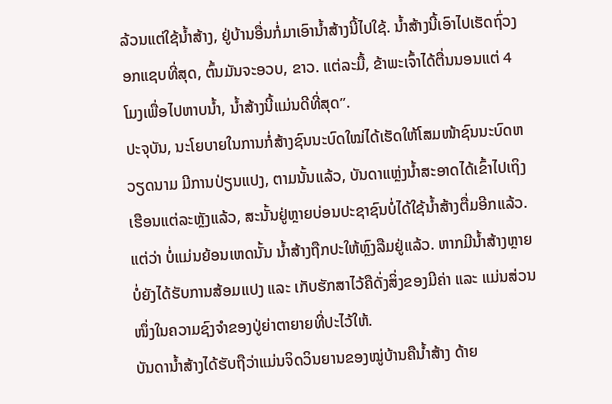ລ້ວນແຕ່ໃຊ້ນ້ຳສ້າງ, ຢູ່ບ້ານອື່ນກໍ່ມາເອົານ້ຳສ້າງນີ້ໄປໃຊ້. ນ້ຳສ້າງນີ້ເອົາໄປເຮັດຖົ່ວງອກແຊບທີ່ສຸດ, ຕົ້ນມັນຈະອວບ, ຂາວ. ແຕ່ລະມື້, ຂ້າພະເຈົ້າໄດ້ຕື່ນນອນແຕ່ 4 ໂມງເພື່ອໄປຫາບນ້ຳ, ນ້ຳສ້າງນີ້ແມ່ນດີທີ່ສຸດ”.
ປະຈຸບັນ, ນະໂຍບາຍໃນການກໍ່ສ້າງຊົນນະບົດໃໝ່ໄດ້ເຮັດໃຫ້ໂສມໜ້າຊົນນະບົດຫວຽດນາມ ມີການປ່ຽນແປງ, ຕາມນັ້ນແລ້ວ, ບັນດາແຫຼ່ງນ້ຳສະອາດໄດ້ເຂົ້າໄປເຖິງເຮືອນແຕ່ລະຫຼັງແລ້ວ, ສະນັ້ນຢູ່ຫຼາຍບ່ອນປະຊາຊົນບໍ່ໄດ້ໃຊ້ນ້ຳສ້າງຕື່ມອີກແລ້ວ. ແຕ່ວ່າ ບໍ່ແມ່ນຍ້ອນເຫດນັ້ນ ນ້ຳສ້າງຖືກປະໃຫ້ຫຼົງລືມຢູ່ແລ້ວ. ຫາກມີນ້ຳສ້າງຫຼາຍບໍ່ຍັງໄດ້ຮັບການສ້ອມແປງ ແລະ ເກັບຮັກສາໄວ້ຄືດັ່ງສິ່ງຂອງມີຄ່າ ແລະ ແມ່ນສ່ວນໜຶ່ງໃນຄວາມຊົງຈຳຂອງປູ່ຍ່າຕາຍາຍທີ່ປະໄວ້ໃຫ້.
ບັນດານ້ຳສ້າງໄດ້ຮັບຖືວ່າແມ່ນຈິດວິນຍານຂອງໝູ່ບ້ານຄືນ້ຳສ້າງ ດ້າຍ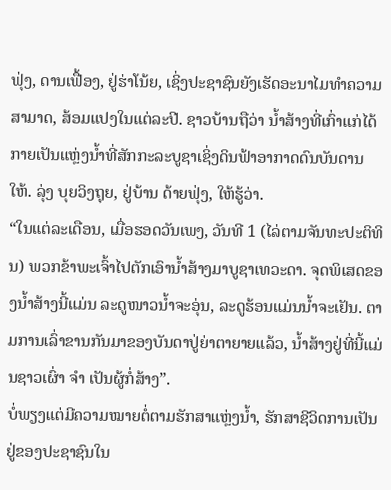ຟຸ່ງ, ດານເຟື້ອງ, ຢູ່ຮ່າໂນ້ຍ, ເຊິ່ງປະຊາຊົນຍັງເຮັດອະນາໄມທຳຄວາມສາມາດ, ສ້ອມແປງໃນແຕ່ລະປີ. ຊາວບ້ານຖືວ່າ ນ້ຳສ້າງທີ່ເກົ່າແກ່ໄດ້ກາຍເປັນແຫຼ່ງນ້ຳທີ່ສັກກະລະບູຊາເຊິ່ງດິນຟ້າອາກາດດົນບັນດານໃຫ້. ລຸ່ງ ບຸຍວິງຖຸຍ, ຢູ່ບ້ານ ດ້າຍຟຸ່ງ, ໃຫ້ຮູ້ວ່າ.
“ໃນແຕ່ລະເດືອນ, ເມື່ອຮອດວັນເພງ, ວັນທີ 1 (ໄລ່ຕາມຈັນທະປະຕິທິນ) ພວກຂ້າພະເຈົ້າໄປຕັກເອົານ້ຳສ້າງມາບູຊາເທວະດາ. ຈຸດພິເສດຂອງນ້ຳສ້າງນີ້ແມ່ນ ລະດູໜາວນ້ຳຈະອຸ່ນ, ລະດູຮ້ອນແມ່ນນ້ຳຈະເຢັນ. ຕາມການເລົ່າຂານກັນມາຂອງບັນດາປູ່ຍ່າຕາຍາຍແລ້ວ, ນ້ຳສ້າງຢູ່ທີ່ນີ້ແມ່ນຊາວເຜົ່າ ຈຳ ເປັນຜູ້ກໍ່ສ້າງ”.
ບໍ່ພຽງແຕ່ມີຄວາມໝາຍຕໍ່ຕາມຮັກສາແຫຼ່ງນ້ຳ, ຮັກສາຊີວິດການເປັນຢູ່ຂອງປະຊາຊົນໃນ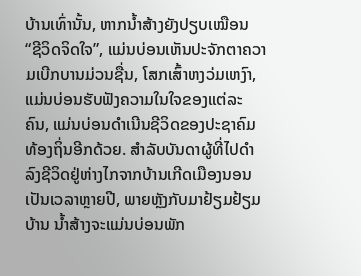ບ້ານເທົ່ານັ້ນ, ຫາກນ້ຳສ້າງຍັງປຽບເໝືອນ “ຊີວິດຈິດໃຈ”, ແມ່ນບ່ອນເຫັນປະຈັກຕາຄວາມເບີກບານມ່ວນຊື່ນ, ໂສກເສົ້າຫງວ່ມເຫງົາ, ແມ່ນບ່ອນຮັບຟັງຄວາມໃນໃຈຂອງແຕ່ລະຄົນ, ແມ່ນບ່ອນດຳເນີນຊີວິດຂອງປະຊາຄົມທ້ອງຖິ່ນອີກດ້ວຍ. ສຳລັບບັນດາຜູ້ທີ່ໄປດຳລົງຊີວິດຢູ່ຫ່າງໄກຈາກບ້ານເກີດເມືອງນອນເປັນເວລາຫຼາຍປີ, ພາຍຫຼັງກັບມາຢ້ຽມຢ້ຽມບ້ານ ນ້ຳສ້າງຈະແມ່ນບ່ອນພັກ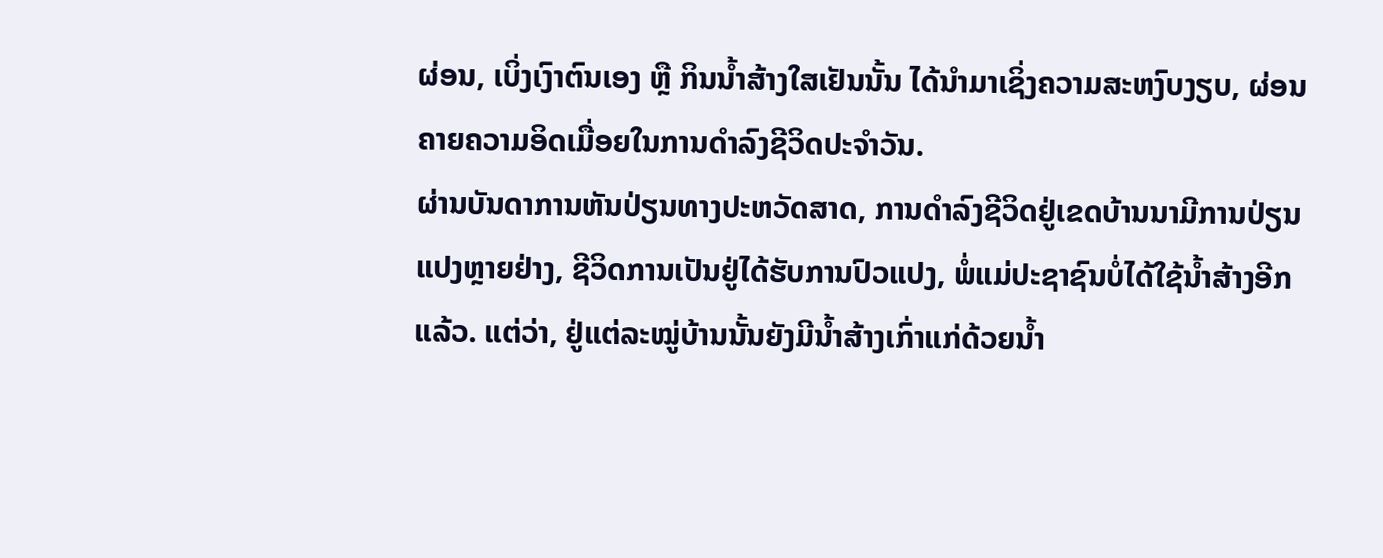ຜ່ອນ, ເບິ່ງເງົາຕົນເອງ ຫຼື ກິນນ້ຳສ້າງໃສເຢັນນັ້ນ ໄດ້ນຳມາເຊິ່ງຄວາມສະຫງົບງຽບ, ຜ່ອນຄາຍຄວາມອິດເມື່ອຍໃນການດຳລົງຊີວິດປະຈຳວັນ.
ຜ່ານບັນດາການຫັນປ່ຽນທາງປະຫວັດສາດ, ການດຳລົງຊີວິດຢູ່ເຂດບ້ານນາມີການປ່ຽນແປງຫຼາຍຢ່າງ, ຊີວິດການເປັນຢູ່ໄດ້ຮັບການປົວແປງ, ພໍ່ແມ່ປະຊາຊົນບໍ່ໄດ້ໃຊ້ນ້ຳສ້າງອີກແລ້ວ. ແຕ່ວ່າ, ຢູ່ແຕ່ລະໝູ່ບ້ານນັ້ນຍັງມີນ້ຳສ້າງເກົ່າແກ່ດ້ວຍນ້ຳ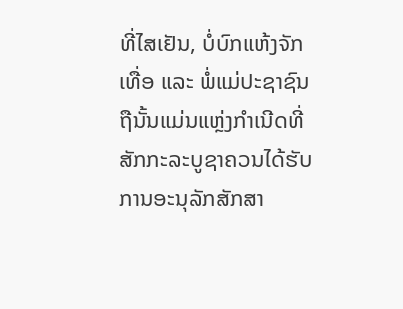ທີ່ໄສເຢັນ, ບໍ່ບົກແຫ້ງຈັກເທື່ອ ແລະ ພໍ່ແມ່ປະຊາຊົນຖືນັ້ນແມ່ນແຫຼ່ງກຳເນີດທີ່ສັກກະລະບູຊາຄວນໄດ້ຮັບການອະນຸລັກສັກສາ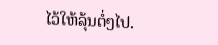ໄວ້ໃຫ້ລຸ້ນຕໍ່ໆໄປ.